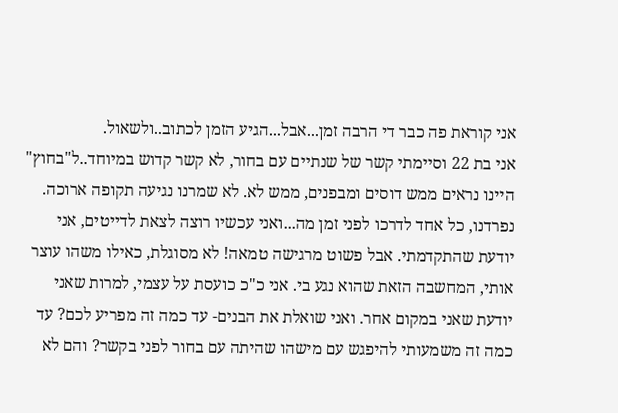אני קוראת פה כבר די הרבה זמן...אבל...הגיע הזמן לכתוב..ולשאול.
אני בת 22 וסיימתי קשר של שנתיים עם בחור, לא קשר קדוש במיוחד..ל"בחוץ" היינו נראים ממש דוסים ומבפנים, ממש לא. לא שמרנו נגיעה תקופה ארוכה. נפרדנו, כל אחד לדרכו לפני זמן מה...ואני עכשיו רוצה לצאת לדייטים, אני יודעת שהתקדמתי. אבל פשוט מרגישה טמאה! לא מסוגלת, כאילו משהו עוצר אותי, המחשבה הזאת שהוא נגע בי. אני כ"כ כועסת על עצמי, למרות שאני יודעת שאני במקום אחר. ואני שואלת את הבנים- עד כמה זה מפריע לכם? עד כמה זה משמעותי להיפגש עם מישהו שהיתה עם בחור לפני בקשר? והם לא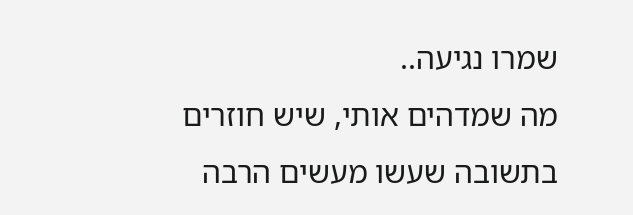שמרו נגיעה..
מה שמדהים אותי, שיש חוזרים בתשובה שעשו מעשים הרבה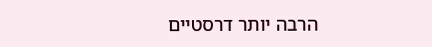הרבה יותר דרסטיים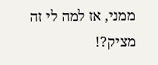ממני, אז למה לי זה מציק?!